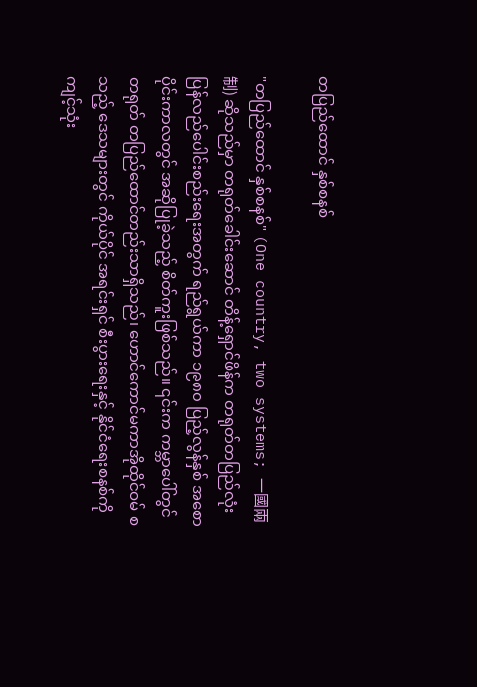တပြည်ထောင် နှစ်စနစ်

"တပြည်ထောင် နှစ်စနစ်" (One country, two systems; 一國兩制) ဆိုသည်မှာ တရုတ်ခေါင်းဆောင် တိန့်ရှောင်ဖိန်က တရုတ်တပြည်လုံး ပြန်လည်ပေါင်းစည်းရေးအတွက် ရည်ရွယ်ကာ ၁၉၈၀ ပြည့်လွန်နှစ် အစောပိုင်းကာလတွင် အဆိုပြုခဲ့သည့် စိတ်ကူးဖြစ်သည်။ ၎င်းက ကမ္ဘာပေါ်တွင် တရုတ် တပြည်ထောင်တည်းသာရှိသည်၊ ဟောင်ကောင်မကာအိုထိုင်ဝမ် စသည့် ဒေသများတွင် ကိုယ်ပိုင် အရင်းရှင် စီးပွားရေးနှင့် နိုင်ငံရေးစနစ်ကို ကျင့်သုံး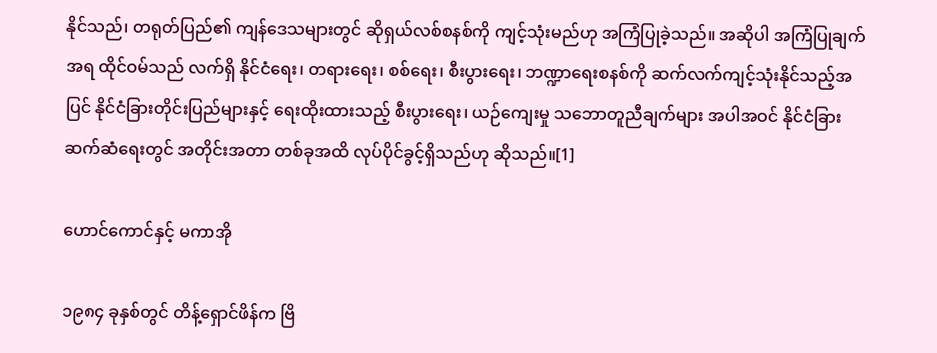နိုင်သည်၊ တရုတ်ပြည်၏ ကျန်ဒေသများတွင် ဆိုရှယ်လစ်စနစ်ကို ကျင့်သုံးမည်ဟု အကြံပြုခဲ့သည်။ အဆိုပါ အကြံပြုချက်အရ ထိုင်ဝမ်သည် လက်ရှိ နိုင်ငံရေး၊ တရားရေး၊ စစ်ရေး၊ စီးပွားရေး၊ ဘဏ္ဍာရေးစနစ်ကို ဆက်လက်ကျင့်သုံးနိုင်သည့်အပြင် နိုင်ငံခြားတိုင်းပြည်များနှင့် ရေးထိုးထားသည့် စီးပွားရေး၊ ယဉ်ကျေးမှု သဘောတူညီချက်များ အပါအဝင် နိုင်ငံခြား ဆက်ဆံရေးတွင် အတိုင်းအတာ တစ်ခုအထိ လုပ်ပိုင်ခွင့်ရှိသည်ဟု ဆိုသည်။[1]

ဟောင်ကောင်နှင့် မကာအို

၁၉၈၄ ခုနှစ်တွင် တိန့်ရှောင်ဖိန်က ဗြိ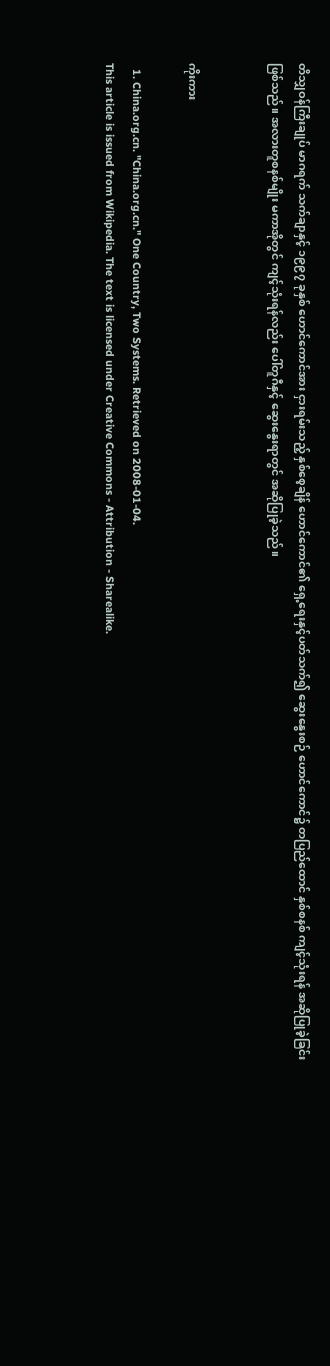တိသျှဝန်ကြီးချုပ် မာဂရက် သက်ချာနှင့် ၁၉၉၇ ခုနှစ် ဟောင်ကောင်အား ငှားရမ်းသည့် နှစ်စေ့ချိန် ဟောင်ကောင်၏ ရှေ့ရေးနှင့်ပတ်သက်၍ ဆွေးနွေးစဉ် ဟောင်ကောင်၌ တပြည်ထောင် နှစ်စနစ် ကျင့်သုံးရန် အဆိုပြုခဲ့ခြင်း ဖြစ်သည်။ အလားတူစနစ်မျိုး မကာအိုတွင် ကျင့်သုံးရန်လည်း ပေါ်တူဂီနှင့် ဆွေးနွေးရာတွင် အဆိုပြုခဲ့သည်။


ကိုးကား

  1. China.org.cn. "China.org.cn." One Country, Two Systems. Retrieved on 2008-01-04.
This article is issued from Wikipedia. The text is licensed under Creative Commons - Attribution - Sharealike.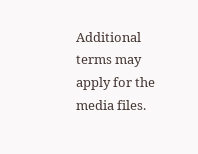Additional terms may apply for the media files.